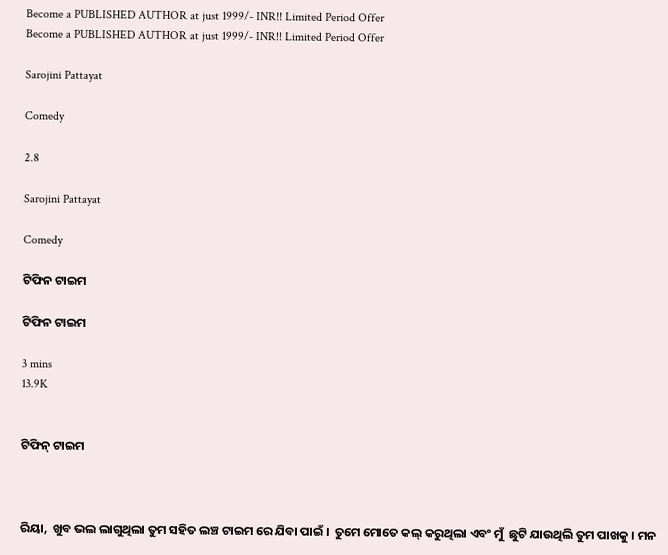Become a PUBLISHED AUTHOR at just 1999/- INR!! Limited Period Offer
Become a PUBLISHED AUTHOR at just 1999/- INR!! Limited Period Offer

Sarojini Pattayat

Comedy

2.8

Sarojini Pattayat

Comedy

ଟିଫିନ ଟାଇମ

ଟିଫିନ ଟାଇମ

3 mins
13.9K


ଟିଫିନ୍ ଟାଇମ



ରିୟା,  ଖୁବ ଭଲ ଲାଗୁଥିଲା ତୁମ ସହିତ ଲଞ୍ଚ ଟାଇମ ରେ ଯିବା ପାଇଁ ।  ତୁମେ ମୋତେ କଲ୍ କରୁଥିଲା ଏବଂ ମୁଁ  ଛୁଟି ଯାଉଥିଲି ତୁମ ପାଖକୁ । ମନ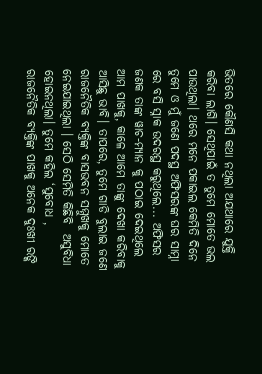ଭିତରେ କୌଣସି କଥା ନଥିଲା ଅଯଥାରେ ଯୁକ୍ତି କରିବା ଲାଗି। ସେଥିପାଇଁ ତ ତୁମେ ମୋତେ ଭଲ ପାଉଥିଲା। ଥରେ ମନେ ପକାଇଲ କେମିତି ଦିନେ ତୁମେ ଓ ମୁଁ ଜଣେ ପଦସ୍ଥ ଅଫିସରଙ୍କ ଘର ସାମ୍ନା ରେ ବସି ସ୍ନାକ ଉଦରସ୍ଥ କରୁଥିଲେ... ଅଫିସର ଜଣକ ତାଙ୍କ ୱାଚ-ମ୍ୟାନ କୁ ପଠାଇ ଦେଇଥିଲେ ଆମ ପାଖକୁ, କାଳେ ଆମେ ତାଙ୍କୁ ଦେଖା କରିବାକୁ ଆସିଛୁ ଭାବି। ତାପରେ, ତୁମେ ଗାଡି ବୁଲାଇ ଜଣେ ରାଜନୈତିକ ବ୍ୟକ୍ତିଙ୍କ ବାସଭବନ ସମ୍ମୁଖକୁ ମୋତେ ନେଇଯାଇଥିଲା । ସେଠି ସେମିତି କିଛିବି  ଅସୁବିଧା ହୋଇନଥିଲା। ତୁମେ କହିଲ ‘ସୁବୋଧ , ରାଜନୈତିକ ବ୍ୟକ୍ତିଙ୍କ ପାଖକୁ ଅନେକ ଦୁଃଖୀ ରଙ୍କି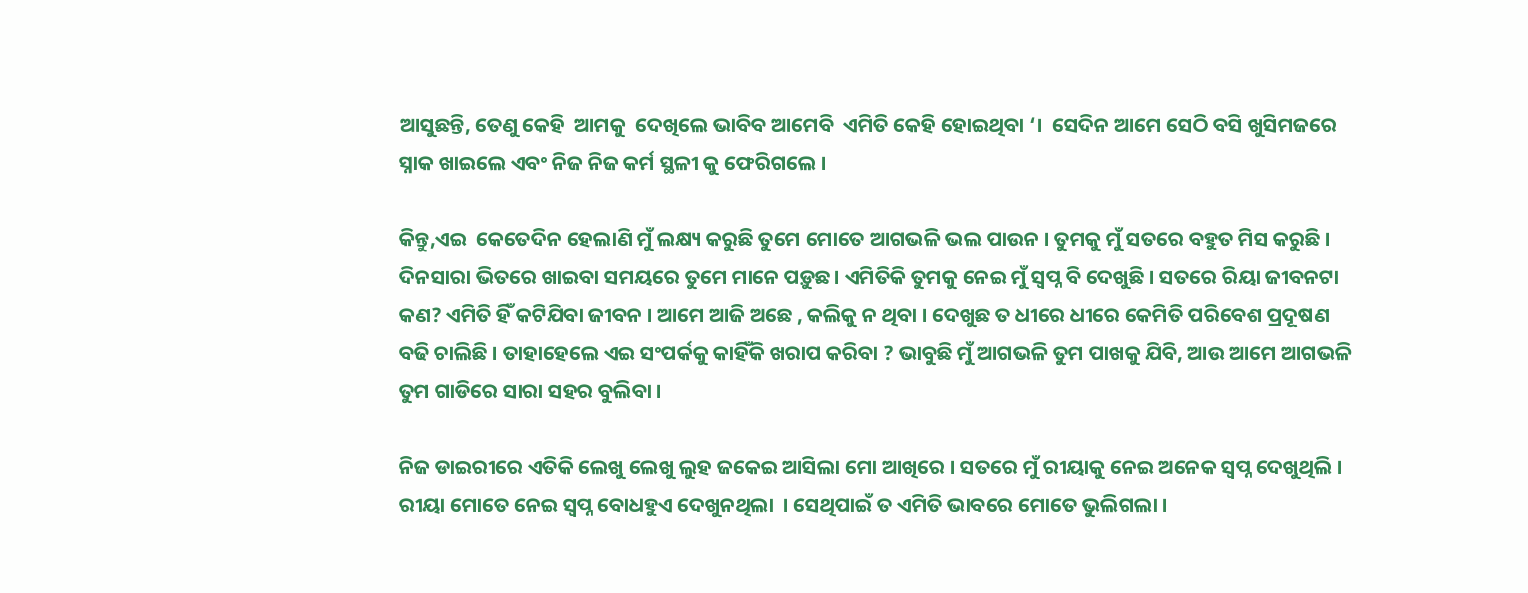ଆସୁଛନ୍ତି, ତେଣୁ କେହି  ଆମକୁ  ଦେଖିଲେ ଭାବିବ ଆମେବି  ଏମିତି କେହି ହୋଇଥିବା ‘।  ସେଦିନ ଆମେ ସେଠି ବସି ଖୁସିମଜରେ ସ୍ନାକ ଖାଇଲେ ଏବଂ ନିଜ ନିଜ କର୍ମ ସ୍ଥଳୀ କୁ ଫେରିଗଲେ ।

କିନ୍ତୁ,ଏଇ  କେତେଦିନ ହେଲାଣି ମୁଁ ଲକ୍ଷ୍ୟ କରୁଛି ତୁମେ ମୋତେ ଆଗଭଳି ଭଲ ପାଉନ । ତୁମକୁ ମୁଁ ସତରେ ବହୁତ ମିସ କରୁଛି । ଦିନସାରା ଭିତରେ ଖାଇବା ସମୟରେ ତୁମେ ମାନେ ପଡ଼ୁଛ। ଏମିତିକି ତୁମକୁ ନେଇ ମୁଁ ସ୍ଵପ୍ନ ବି ଦେଖୁଛି । ସତରେ ରିୟା ଜୀବନଟା କଣ? ଏମିତି ହିଁ କଟିଯିବା ଜୀବନ । ଆମେ ଆଜି ଅଛେ , କଲିକୁ ନ ଥିବା । ଦେଖୁଛ ତ ଧୀରେ ଧୀରେ କେମିତି ପରିବେଶ ପ୍ରଦୂଷଣ ବଢି ଚାଲିଛି । ତାହାହେଲେ ଏଇ ସଂପର୍କକୁ କାହିଁକି ଖରାପ କରିବା ? ଭାବୁଛି ମୁଁ ଆଗଭଳି ତୁମ ପାଖକୁ ଯିବି, ଆଉ ଆମେ ଆଗଭଳି ତୁମ ଗାଡିରେ ସାରା ସହର ବୁଲିବା ।

ନିଜ ଡାଇରୀରେ ଏତିକି ଲେଖୁ ଲେଖୁ ଲୁହ ଜକେଇ ଆସିଲା ମୋ ଆଖିରେ । ସତରେ ମୁଁ ରୀୟାକୁ ନେଇ ଅନେକ ସ୍ଵପ୍ନ ଦେଖୁଥିଲି । ରୀୟା ମୋତେ ନେଇ ସ୍ଵପ୍ନ ବୋଧହୁଏ ଦେଖୁନଥିଲା  । ସେଥିପାଇଁ ତ ଏମିତି ଭାବରେ ମୋତେ ଭୁଲିଗଲା ।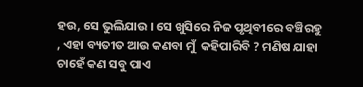ହଉ, ସେ ଭୁଲିଯାଉ । ସେ ଖୁସିରେ ନିଜ ପୃଥିବୀରେ ବଞ୍ଚିରହୁ , ଏହା ବ୍ୟତୀତ ଆଉ କଣବା ମୁଁ  କହିପାରିବି ? ମଣିଷ ଯାହା ଚାହେଁ କଣ ସବୁ ପାଏ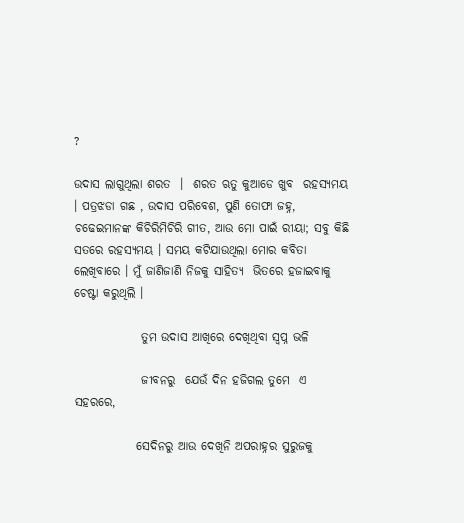?

ଉଦାସ ଲାଗୁଥିଲା ଶରତ  ।  ଶରତ ଋତୁ କୁଆଡେ ଖୁବ  ରହସ୍ୟମୟ । ପତ୍ରଝଡା ଗଛ , ଉଦାସ ପରିବେଶ, ପୁଣି ତୋଫା ଜହ୍ନ, ଚଢେଇମାନଙ୍କ କିଚିରିମିଚିରି ଗୀତ, ଆଉ ମୋ ପାଇଁ ରୀୟା; ସବୁ କିଛି ସତରେ ରହସ୍ୟମୟ । ସମୟ କଟିଯାଉଥିଲା ମୋର କବିତା ଲେଖିବାରେ । ମୁଁ ଜାଣିଜାଣି ନିଜକୁ ସାହିତ୍ୟ  ଭିତରେ ହଜାଇବାକୁ ଚେଷ୍ଟା କରୁଥିଲି ।

              ତୁମ ଉଦାସ ଆଖିରେ ଦେଖିଥିବା ସ୍ଵପ୍ନ ଭଳି

              ଜୀବନରୁ  ଯେଉଁ ଦିନ ହଜିଗଲ ତୁମେ  ଏ ସହରରେ,

             ସେଦିନରୁ ଆଉ ଦେଖିନି ଅପରାହ୍ନର ସୁରୁଜକୁ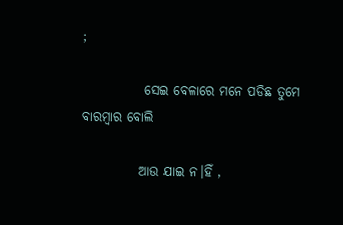;

            ସେଇ ବେଳାରେ ମନେ ପଡିଛ ତୁମେ ବାରମ୍ବାର ବୋଲି

           ଆଉ ଯାଇ ନ।ହିଁ ,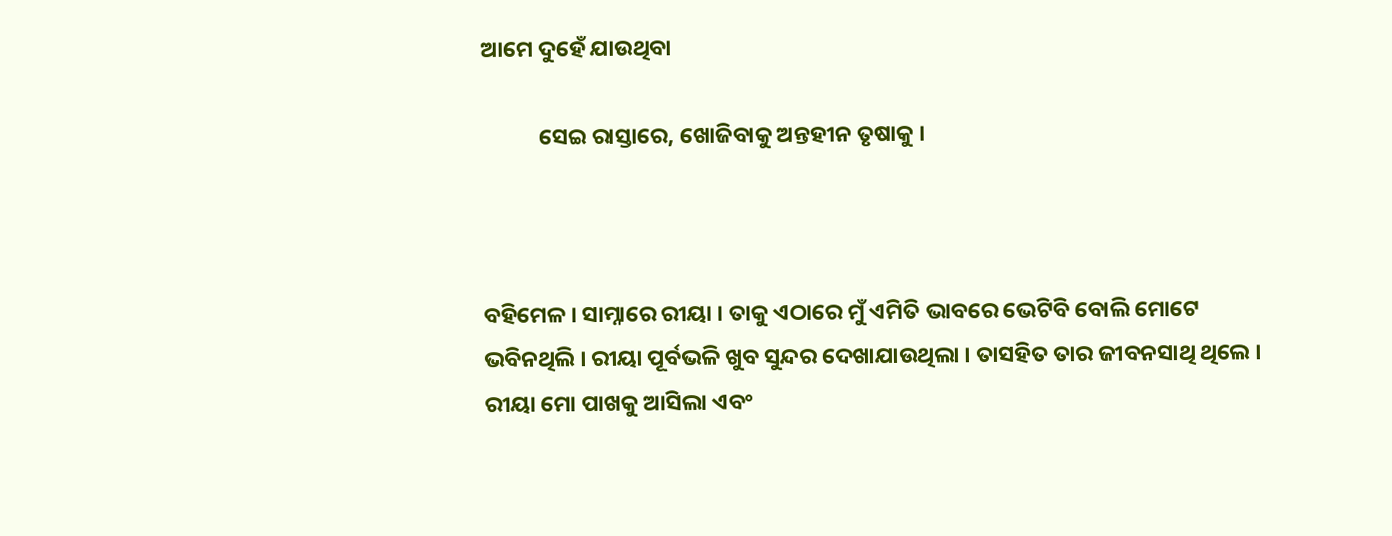ଆମେ ଦୁହେଁ ଯାଉଥିବା

           ସେଇ ରାସ୍ତାରେ, ଖୋଜିବାକୁ ଅନ୍ତହୀନ ତୃଷାକୁ ।



ବହିମେଳ । ସାମ୍ନାରେ ରୀୟା । ତାକୁ ଏଠାରେ ମୁଁ ଏମିତି ଭାବରେ ଭେଟିବି ବୋଲି ମୋଟେ ଭବିନଥିଲି । ରୀୟା ପୂର୍ବଭଳି ଖୁବ ସୁନ୍ଦର ଦେଖାଯାଉଥିଲା । ତାସହିତ ତାର ଜୀବନସାଥି ଥିଲେ । ରୀୟା ମୋ ପାଖକୁ ଆସିଲା ଏବଂ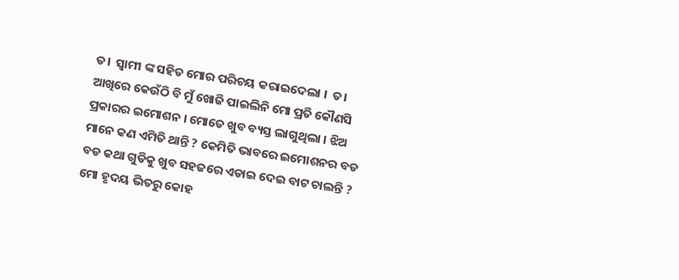ତ।  ସ୍ଵାମୀ ଙ୍କ ସହିତ ମୋର ପରିଚୟ କରାଇଦେଲା ।  ତ। ଆଖିରେ କେଉଁଠି ବି ମୁଁ ଖୋଜି ପାଇଲିନି ମୋ ପ୍ରତି କୌଣସି ପ୍ରକାରର ଇମୋଶନ । ମୋତେ ଖୁବ ବ୍ୟସ୍ତ ଲାଗୁଥିଲା । ଝିଅ ମାନେ କଣ ଏମିତି ଥାନ୍ତି ? କେମିତି ଭାବରେ ଇମୋଶନର ବଡ ବଡ କଥା ଗୁଡିକୁ ଖୁବ ସହଜରେ ଏଡାଇ ଦେଇ ବାଟ ଚାଲନ୍ତି ? ମୋ ହୃଦୟ ଭିତରୁ କୋହ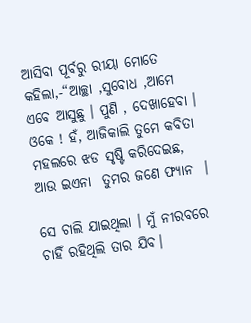ଆସିବା ପୂର୍ବରୁ ରୀୟା ମୋତେ କହିଲା,-“ଆଚ୍ଛା ,ସୁବୋଧ ,ଆମେ ଏବେ ଆସୁଛୁ । ପୁଣି , ଦେଖାହେବା । ଓକେ ! ହଁ, ଆଜିକାଲି ତୁମେ କବିତା ମହଲରେ ଝଡ ସୃଷ୍ଟି କରିଦେଇଛ, ଆଉ ଇଏନା  ତୁମର ଜଣେ ଫ୍ୟାନ  ।

ସେ ଚାଲି ଯାଇଥିଲା । ମୁଁ ନୀରବରେ ଚାହିଁ ରହିଥିଲି ତାର ଯିବ।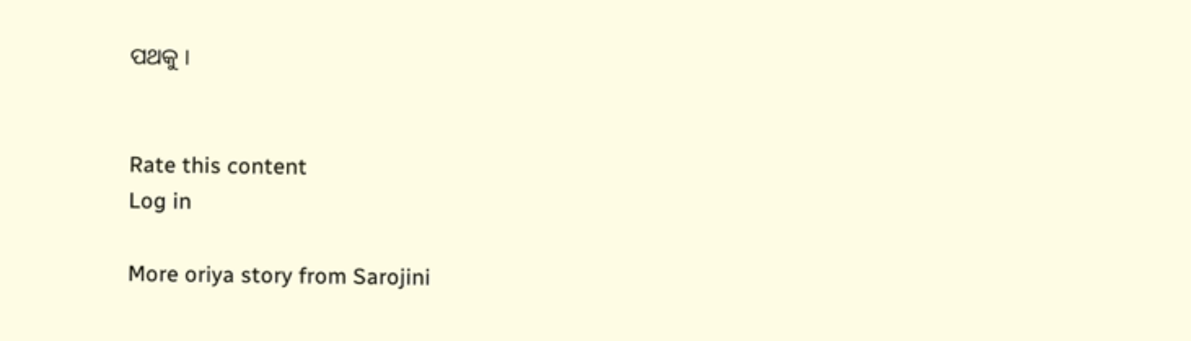ପଥକୁ ।


Rate this content
Log in

More oriya story from Sarojini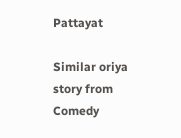Pattayat

Similar oriya story from Comedy